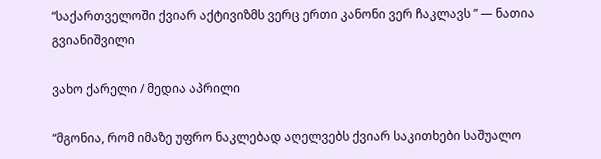“საქართველოში ქვიარ აქტივიზმს ვერც ერთი კანონი ვერ ჩაკლავს ” — ნათია გვიანიშვილი

ვახო ქარელი / მედია აპრილი

“მგონია, რომ იმაზე უფრო ნაკლებად აღელვებს ქვიარ საკითხები საშუალო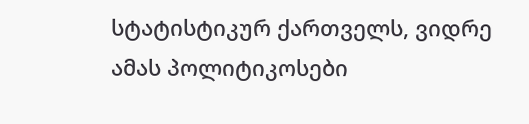სტატისტიკურ ქართველს, ვიდრე ამას პოლიტიკოსები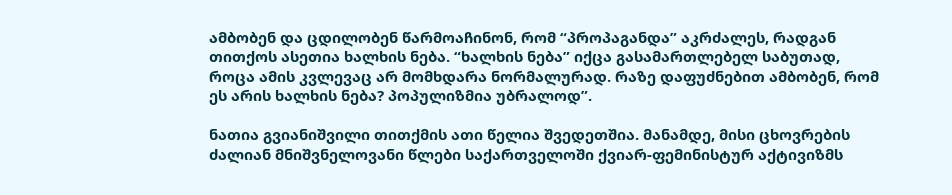ამბობენ და ცდილობენ წარმოაჩინონ, რომ “პროპაგანდა” აკრძალეს, რადგან თითქოს ასეთია ხალხის ნება. “ხალხის ნება” იქცა გასამართლებელ საბუთად, როცა ამის კვლევაც არ მომხდარა ნორმალურად. რაზე დაფუძნებით ამბობენ, რომ ეს არის ხალხის ნება? პოპულიზმია უბრალოდ”.

ნათია გვიანიშვილი თითქმის ათი წელია შვედეთშია. მანამდე, მისი ცხოვრების ძალიან მნიშვნელოვანი წლები საქართველოში ქვიარ-ფემინისტურ აქტივიზმს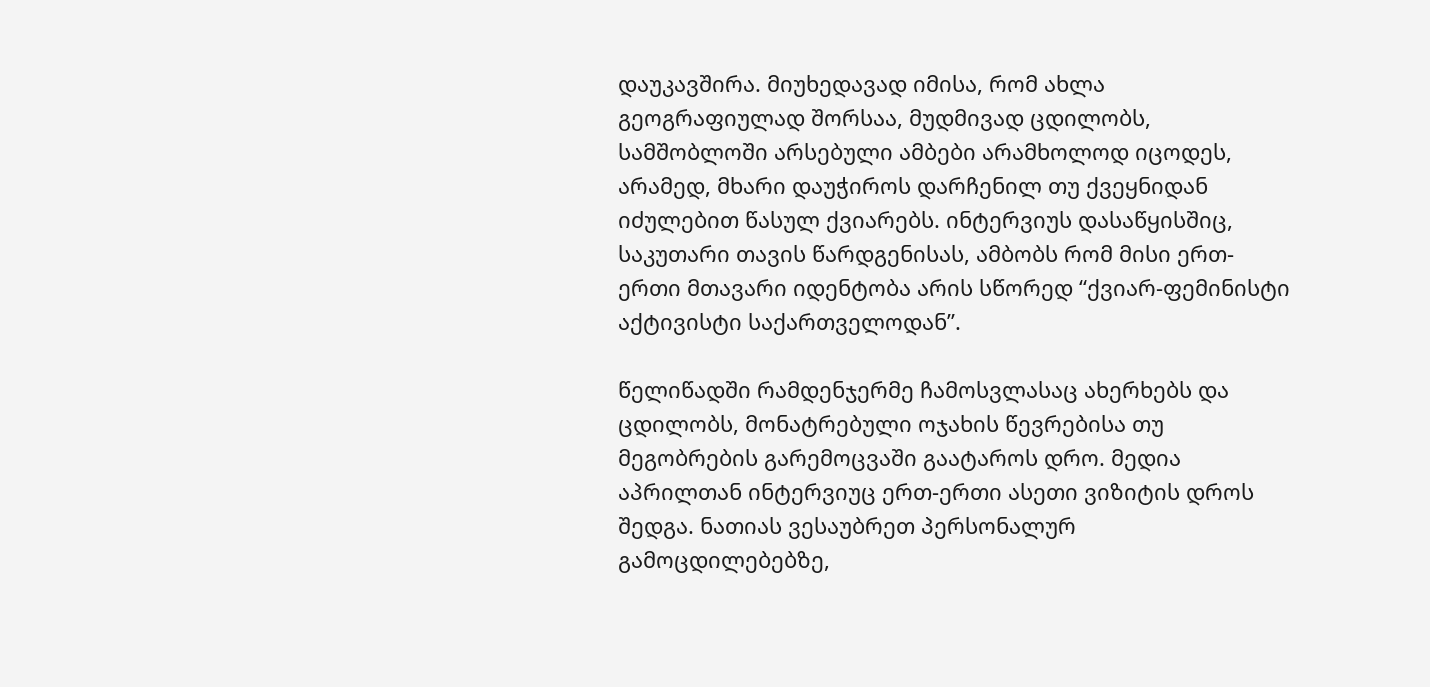დაუკავშირა. მიუხედავად იმისა, რომ ახლა გეოგრაფიულად შორსაა, მუდმივად ცდილობს, სამშობლოში არსებული ამბები არამხოლოდ იცოდეს, არამედ, მხარი დაუჭიროს დარჩენილ თუ ქვეყნიდან იძულებით წასულ ქვიარებს. ინტერვიუს დასაწყისშიც, საკუთარი თავის წარდგენისას, ამბობს რომ მისი ერთ-ერთი მთავარი იდენტობა არის სწორედ “ქვიარ-ფემინისტი აქტივისტი საქართველოდან”.

წელიწადში რამდენჯერმე ჩამოსვლასაც ახერხებს და ცდილობს, მონატრებული ოჯახის წევრებისა თუ მეგობრების გარემოცვაში გაატაროს დრო. მედია აპრილთან ინტერვიუც ერთ-ერთი ასეთი ვიზიტის დროს შედგა. ნათიას ვესაუბრეთ პერსონალურ გამოცდილებებზე,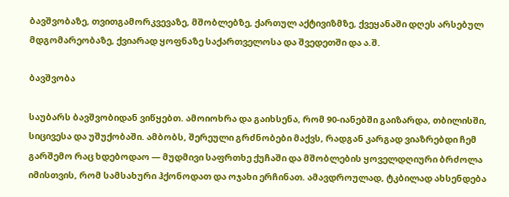ბავშვობაზე, თვითგამორკვევაზე, მშობლებზე, ქართულ აქტივიზმზე, ქვეყანაში დღეს არსებულ მდგომარეობაზე, ქვიარად ყოფნაზე საქართველოსა და შვედეთში და ა.შ.

ბავშვობა

საუბარს ბავშვობიდან ვიწყებთ. ამოიოხრა და გაიხსენა, რომ 90-იანებში გაიზარდა, თბილისში, სიცივესა და უშუქობაში. ამბობს, შერეული გრძნობები მაქვს, რადგან კარგად ვიაზრებდი ჩემ გარშემო რაც ხდებოდაო — მუდმივი საფრთხე ქუჩაში და მშობლების ყოველდღიური ბრძოლა იმისთვის, რომ სამსახური ჰქონოდათ და ოჯახი ერჩინათ. ამავდროულად, ტკბილად ახსენდება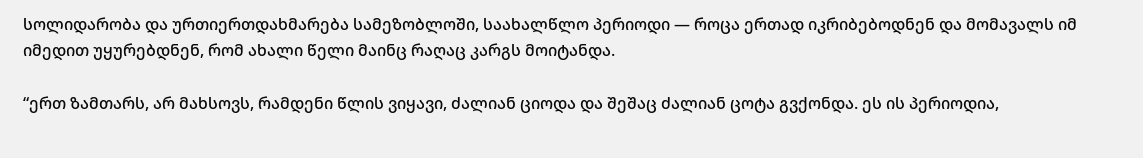სოლიდარობა და ურთიერთდახმარება სამეზობლოში, საახალწლო პერიოდი — როცა ერთად იკრიბებოდნენ და მომავალს იმ იმედით უყურებდნენ, რომ ახალი წელი მაინც რაღაც კარგს მოიტანდა.

“ერთ ზამთარს, არ მახსოვს, რამდენი წლის ვიყავი, ძალიან ციოდა და შეშაც ძალიან ცოტა გვქონდა. ეს ის პერიოდია,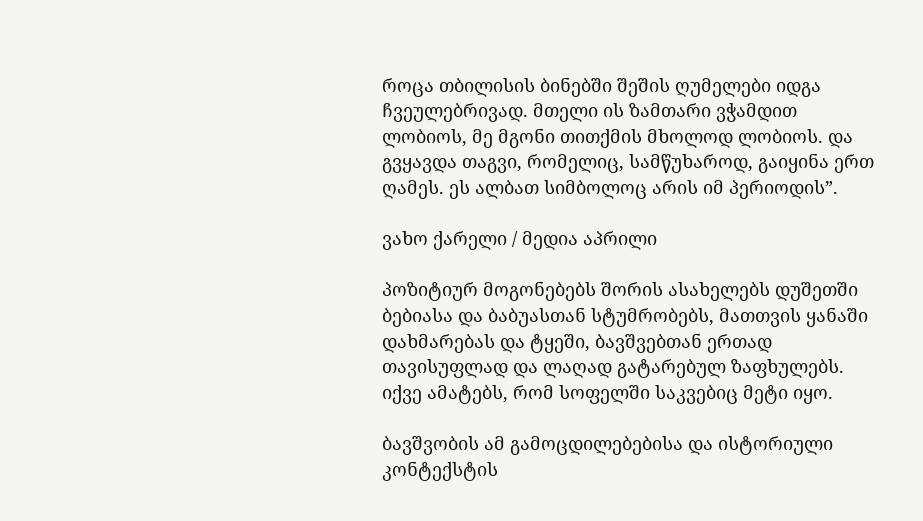როცა თბილისის ბინებში შეშის ღუმელები იდგა ჩვეულებრივად. მთელი ის ზამთარი ვჭამდით ლობიოს, მე მგონი თითქმის მხოლოდ ლობიოს. და გვყავდა თაგვი, რომელიც, სამწუხაროდ, გაიყინა ერთ ღამეს. ეს ალბათ სიმბოლოც არის იმ პერიოდის”.

ვახო ქარელი / მედია აპრილი

პოზიტიურ მოგონებებს შორის ასახელებს დუშეთში ბებიასა და ბაბუასთან სტუმრობებს, მათთვის ყანაში დახმარებას და ტყეში, ბავშვებთან ერთად თავისუფლად და ლაღად გატარებულ ზაფხულებს. იქვე ამატებს, რომ სოფელში საკვებიც მეტი იყო.

ბავშვობის ამ გამოცდილებებისა და ისტორიული კონტექსტის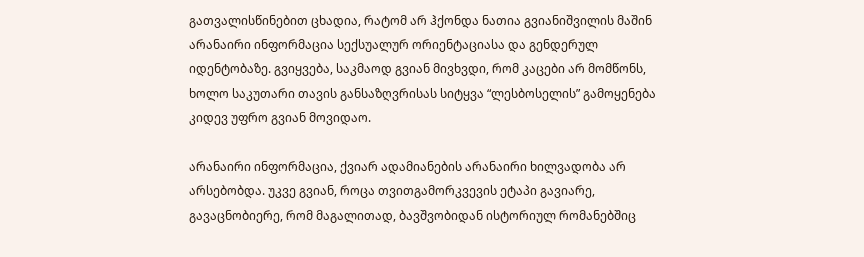გათვალისწინებით ცხადია, რატომ არ ჰქონდა ნათია გვიანიშვილის მაშინ არანაირი ინფორმაცია სექსუალურ ორიენტაციასა და გენდერულ იდენტობაზე. გვიყვება, საკმაოდ გვიან მივხვდი, რომ კაცები არ მომწონს, ხოლო საკუთარი თავის განსაზღვრისას სიტყვა “ლესბოსელის” გამოყენება კიდევ უფრო გვიან მოვიდაო.

არანაირი ინფორმაცია, ქვიარ ადამიანების არანაირი ხილვადობა არ არსებობდა. უკვე გვიან, როცა თვითგამორკვევის ეტაპი გავიარე, გავაცნობიერე, რომ მაგალითად, ბავშვობიდან ისტორიულ რომანებშიც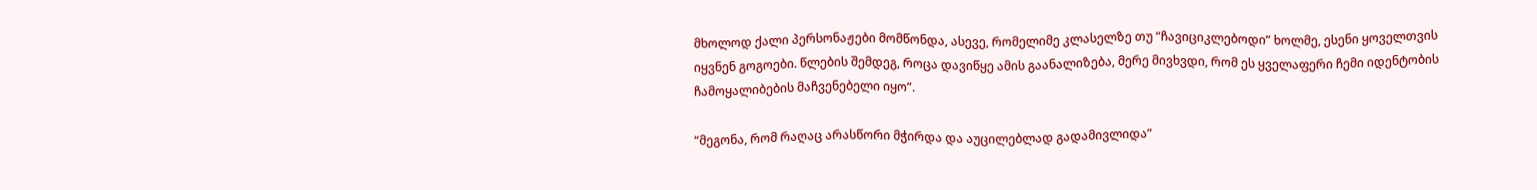მხოლოდ ქალი პერსონაჟები მომწონდა, ასევე, რომელიმე კლასელზე თუ “ჩავიციკლებოდი” ხოლმე, ესენი ყოველთვის იყვნენ გოგოები. წლების შემდეგ, როცა დავიწყე ამის გაანალიზება, მერე მივხვდი, რომ ეს ყველაფერი ჩემი იდენტობის ჩამოყალიბების მაჩვენებელი იყო”.

“მეგონა, რომ რაღაც არასწორი მჭირდა და აუცილებლად გადამივლიდა”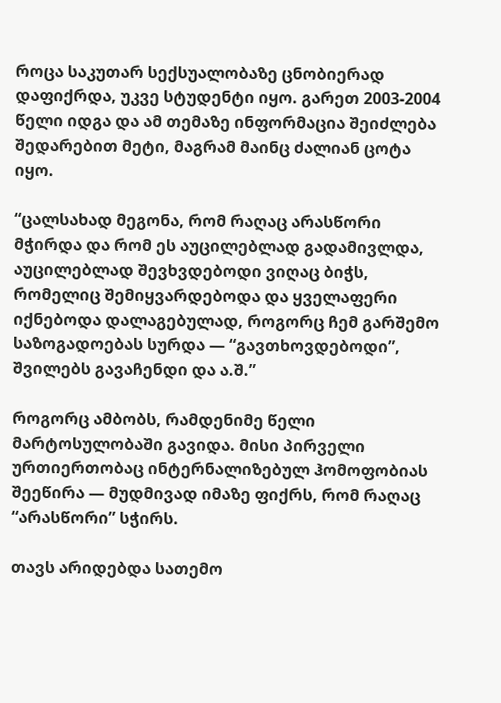როცა საკუთარ სექსუალობაზე ცნობიერად დაფიქრდა, უკვე სტუდენტი იყო. გარეთ 2003-2004 წელი იდგა და ამ თემაზე ინფორმაცია შეიძლება შედარებით მეტი, მაგრამ მაინც ძალიან ცოტა იყო.

“ცალსახად მეგონა, რომ რაღაც არასწორი მჭირდა და რომ ეს აუცილებლად გადამივლდა, აუცილებლად შევხვდებოდი ვიღაც ბიჭს, რომელიც შემიყვარდებოდა და ყველაფერი იქნებოდა დალაგებულად, როგორც ჩემ გარშემო საზოგადოებას სურდა — “გავთხოვდებოდი”, შვილებს გავაჩენდი და ა.შ.”

როგორც ამბობს, რამდენიმე წელი მარტოსულობაში გავიდა. მისი პირველი ურთიერთობაც ინტერნალიზებულ ჰომოფობიას შეეწირა — მუდმივად იმაზე ფიქრს, რომ რაღაც “არასწორი” სჭირს.

თავს არიდებდა სათემო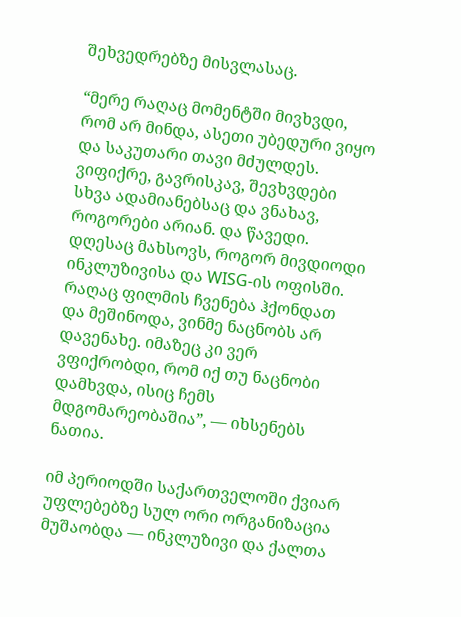შეხვედრებზე მისვლასაც.

“მერე რაღაც მომენტში მივხვდი, რომ არ მინდა, ასეთი უბედური ვიყო და საკუთარი თავი მძულდეს. ვიფიქრე, გავრისკავ, შევხვდები სხვა ადამიანებსაც და ვნახავ, როგორები არიან. და წავედი. დღესაც მახსოვს, როგორ მივდიოდი ინკლუზივისა და WISG-ის ოფისში. რაღაც ფილმის ჩვენება ჰქონდათ და მეშინოდა, ვინმე ნაცნობს არ დავენახე. იმაზეც კი ვერ ვფიქრობდი, რომ იქ თუ ნაცნობი დამხვდა, ისიც ჩემს მდგომარეობაშია”, — იხსენებს ნათია.

იმ პერიოდში საქართველოში ქვიარ უფლებებზე სულ ორი ორგანიზაცია მუშაობდა — ინკლუზივი და ქალთა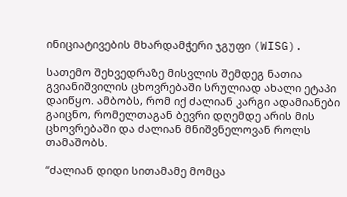ინიციატივების მხარდამჭერი ჯგუფი (WISG).

სათემო შეხვედრაზე მისვლის შემდეგ ნათია გვიანიშვილის ცხოვრებაში სრულიად ახალი ეტაპი დაიწყო. ამბობს, რომ იქ ძალიან კარგი ადამიანები გაიცნო, რომელთაგან ბევრი დღემდე არის მის ცხოვრებაში და ძალიან მნიშვნელოვან როლს თამაშობს.

“ძალიან დიდი სითამამე მომცა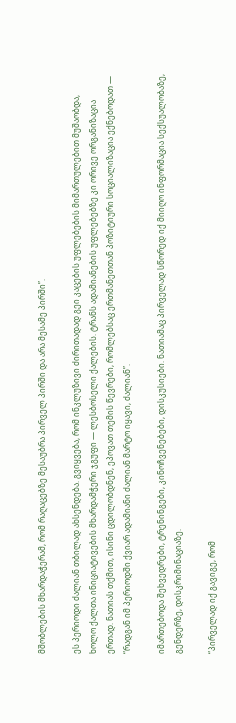მშობლების მხარდაჭერამ, რომ რაღაცებზე მესაუბრა პირველ პირში და არა მესამე პირში”.

ეს პერიოდი ძალიან თბილად ახსენდება. გვიყვება, რომ ინკლუზივი ძირითადად გეი კაცების უფლებების მიმართულებით მუშაობდა, ხოლო ქალთა ინიციატივების მხარდამჭერი ჯგუფი — ლესბოსელი ქალების. ტრანს ადამიანების უფლებებზე კი ორივე ორგანიზაცია ერთად. ნათიას თქმით, ისინი ცდილობდნენ, ეპოვათ თემის წევრები, რომლებსაც ერთმანეთთან პოზიტიური სოციალიზაცია ექნებოდათ — “რადგან იმ პერიოდში ქვიარ ადამიანი ძალიან მარტო იყავი, ძალიან”.

იმართებოდა შეხვედრები, ტრენინგები, კინოჩვენებები, დისკუსიები. ნათიამაც პირველად სწორედ იქ მიიღო ინფორმაცია სექსუალობაზე, გენდერზე, დისკრიმინაციაზე.

“პირველად იქ გავიგე, რომ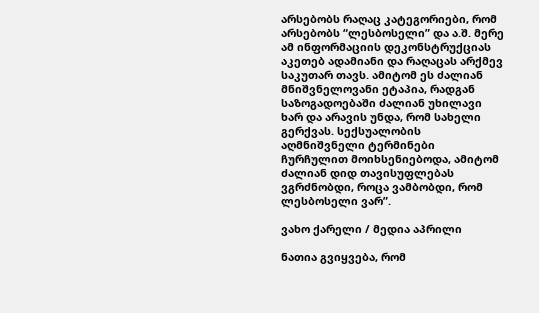არსებობს რაღაც კატეგორიები, რომ არსებობს “ლესბოსელი” და ა.შ. მერე ამ ინფორმაციის დეკონსტრუქციას აკეთებ ადამიანი და რაღაცას არქმევ საკუთარ თავს. ამიტომ ეს ძალიან მნიშვნელოვანი ეტაპია, რადგან საზოგადოებაში ძალიან უხილავი ხარ და არავის უნდა, რომ სახელი გერქვას. სექსუალობის აღმნიშვნელი ტერმინები ჩურჩულით მოიხსენიებოდა, ამიტომ ძალიან დიდ თავისუფლებას ვგრძნობდი, როცა ვამბობდი, რომ ლესბოსელი ვარ”.

ვახო ქარელი / მედია აპრილი

ნათია გვიყვება, რომ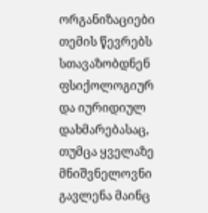ორგანიზაციები თემის წევრებს სთავაზობდნენ ფსიქოლოგიურ და იურიდიულ დახმარებასაც, თუმცა ყველაზე მნიშვნელოვნი გავლენა მაინც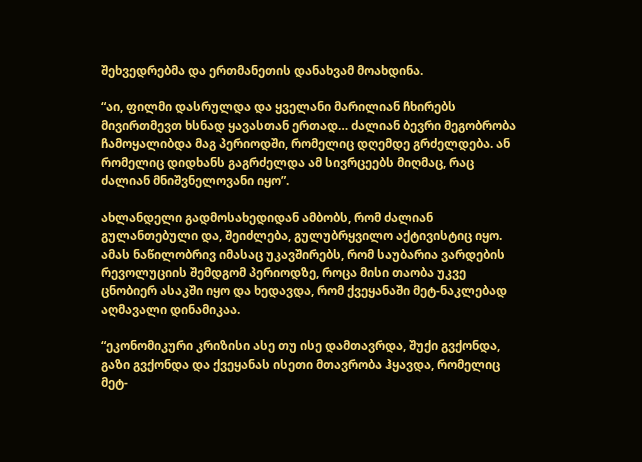შეხვედრებმა და ერთმანეთის დანახვამ მოახდინა.

“აი, ფილმი დასრულდა და ყველანი მარილიან ჩხირებს მივირთმევთ ხსნად ყავასთან ერთად… ძალიან ბევრი მეგობრობა ჩამოყალიბდა მაგ პერიოდში, რომელიც დღემდე გრძელდება. ან რომელიც დიდხანს გაგრძელდა ამ სივრცეებს მიღმაც, რაც ძალიან მნიშვნელოვანი იყო”.

ახლანდელი გადმოსახედიდან ამბობს, რომ ძალიან გულანთებული და, შეიძლება, გულუბრყვილო აქტივისტიც იყო. ამას ნაწილობრივ იმასაც უკავშირებს, რომ საუბარია ვარდების რევოლუციის შემდგომ პერიოდზე, როცა მისი თაობა უკვე ცნობიერ ასაკში იყო და ხედავდა, რომ ქვეყანაში მეტ-ნაკლებად აღმავალი დინამიკაა.

“ეკონომიკური კრიზისი ასე თუ ისე დამთავრდა, შუქი გვქონდა, გაზი გვქონდა და ქვეყანას ისეთი მთავრობა ჰყავდა, რომელიც მეტ-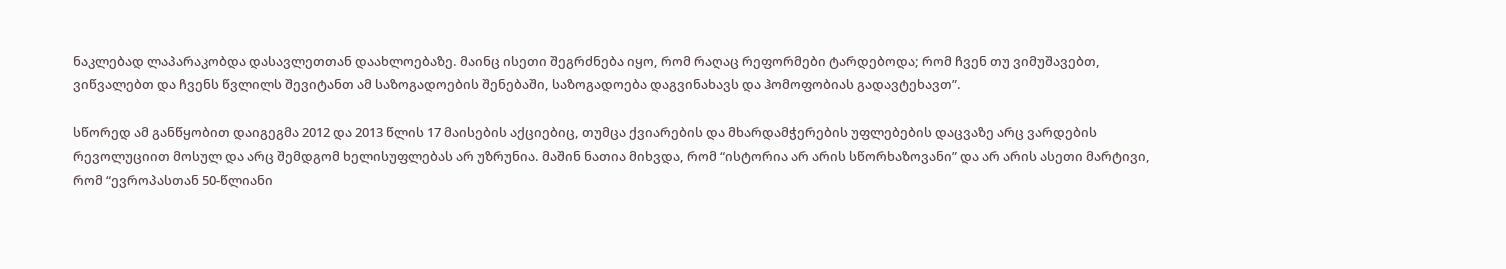ნაკლებად ლაპარაკობდა დასავლეთთან დაახლოებაზე. მაინც ისეთი შეგრძნება იყო, რომ რაღაც რეფორმები ტარდებოდა; რომ ჩვენ თუ ვიმუშავებთ, ვიწვალებთ და ჩვენს წვლილს შევიტანთ ამ საზოგადოების შენებაში, საზოგადოება დაგვინახავს და ჰომოფობიას გადავტეხავთ”.

სწორედ ამ განწყობით დაიგეგმა 2012 და 2013 წლის 17 მაისების აქციებიც, თუმცა ქვიარების და მხარდამჭერების უფლებების დაცვაზე არც ვარდების რევოლუციით მოსულ და არც შემდგომ ხელისუფლებას არ უზრუნია. მაშინ ნათია მიხვდა, რომ “ისტორია არ არის სწორხაზოვანი” და არ არის ასეთი მარტივი, რომ “ევროპასთან 50-წლიანი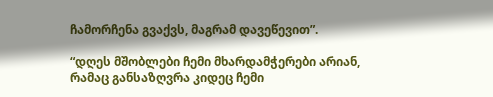ჩამორჩენა გვაქვს, მაგრამ დავეწევით”.

“დღეს მშობლები ჩემი მხარდამჭერები არიან, რამაც განსაზღვრა კიდეც ჩემი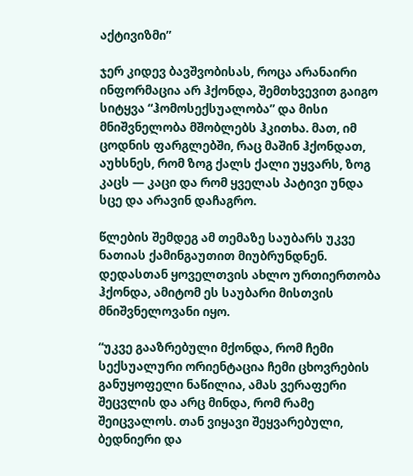აქტივიზმი”

ჯერ კიდევ ბავშვობისას, როცა არანაირი ინფორმაცია არ ჰქონდა, შემთხვევით გაიგო სიტყვა “ჰომოსექსუალობა” და მისი მნიშვნელობა მშობლებს ჰკითხა. მათ, იმ ცოდნის ფარგლებში, რაც მაშინ ჰქონდათ, აუხსნეს, რომ ზოგ ქალს ქალი უყვარს, ზოგ კაცს — კაცი და რომ ყველას პატივი უნდა სცე და არავინ დაჩაგრო.

წლების შემდეგ ამ თემაზე საუბარს უკვე ნათიას ქამინგაუთით მიუბრუნდნენ. დედასთან ყოველთვის ახლო ურთიერთობა ჰქონდა, ამიტომ ეს საუბარი მისთვის მნიშვნელოვანი იყო.

“უკვე გააზრებული მქონდა, რომ ჩემი სექსუალური ორიენტაცია ჩემი ცხოვრების განუყოფელი ნაწილია, ამას ვერაფერი შეცვლის და არც მინდა, რომ რამე შეიცვალოს. თან ვიყავი შეყვარებული, ბედნიერი და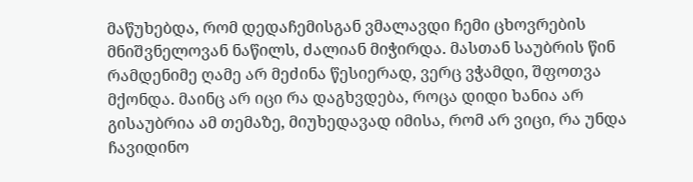მაწუხებდა, რომ დედაჩემისგან ვმალავდი ჩემი ცხოვრების მნიშვნელოვან ნაწილს, ძალიან მიჭირდა. მასთან საუბრის წინ რამდენიმე ღამე არ მეძინა წესიერად, ვერც ვჭამდი, შფოთვა მქონდა. მაინც არ იცი რა დაგხვდება, როცა დიდი ხანია არ გისაუბრია ამ თემაზე, მიუხედავად იმისა, რომ არ ვიცი, რა უნდა ჩავიდინო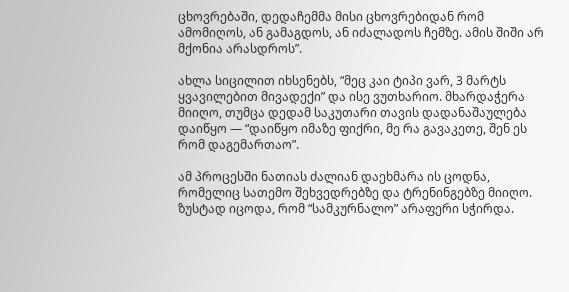ცხოვრებაში, დედაჩემმა მისი ცხოვრებიდან რომ ამომიღოს, ან გამაგდოს, ან იძალადოს ჩემზე. ამის შიში არ მქონია არასდროს”.

ახლა სიცილით იხსენებს, “მეც კაი ტიპი ვარ, 3 მარტს ყვავილებით მივადექი” და ისე ვუთხარიო. მხარდაჭერა მიიღო, თუმცა დედამ საკუთარი თავის დადანაშაულება დაიწყო — “დაიწყო იმაზე ფიქრი, მე რა გავაკეთე, შენ ეს რომ დაგემართაო”.

ამ პროცესში ნათიას ძალიან დაეხმარა ის ცოდნა, რომელიც სათემო შეხვედრებზე და ტრენინგებზე მიიღო. ზუსტად იცოდა, რომ “სამკურნალო” არაფერი სჭირდა.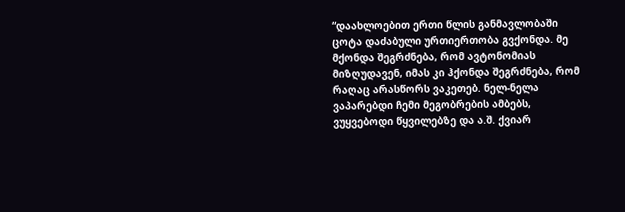“დაახლოებით ერთი წლის განმავლობაში ცოტა დაძაბული ურთიერთობა გვქონდა. მე მქონდა შეგრძნება, რომ ავტონომიას მიზღუდავენ, იმას კი ჰქონდა შეგრძნება, რომ რაღაც არასწორს ვაკეთებ. ნელ-ნელა ვაპარებდი ჩემი მეგობრების ამბებს, ვუყვებოდი წყვილებზე და ა.შ. ქვიარ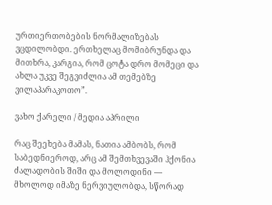ურთიერთობების ნორმალიზებას ვცდილობდი. ერთხელაც მომიბრუნდა და მითხრა, კარგია, რომ ცოტა დრო მომეცი და ახლა უკვე შეგვიძლია ამ თემებზე ვილაპარაკოთო”.

ვახო ქარელი / მედია აპრილი

რაც შეეხება მამას, ნათია ამბობს, რომ საბედნიეროდ, არც ამ შემთხვევაში ჰქონია ძალადობის შიში და მოლოდინი — მხოლოდ იმაზე ნერვიულობდა, სწორად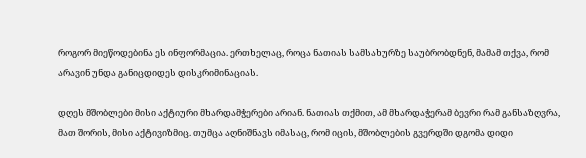როგორ მიეწოდებინა ეს ინფორმაცია. ერთხელაც, როცა ნათიას სამსახურზე საუბრობდნენ, მამამ თქვა, რომ არავინ უნდა განიცდიდეს დისკრიმინაციას.

დღეს მშობლები მისი აქტიური მხარდამჭერები არიან. ნათიას თქმით, ამ მხარდაჭერამ ბევრი რამ განსაზღვრა, მათ შორის, მისი აქტივიზმიც. თუმცა აღნიშნავს იმასაც, რომ იცის, მშობლების გვერდში დგომა დიდი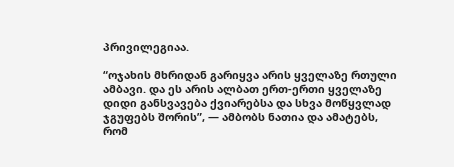პრივილეგიაა.

“ოჯახის მხრიდან გარიყვა არის ყველაზე რთული ამბავი. და ეს არის ალბათ ერთ-ერთი ყველაზე დიდი განსვავება ქვიარებსა და სხვა მოწყვლად ჯგუფებს შორის”, — ამბობს ნათია და ამატებს, რომ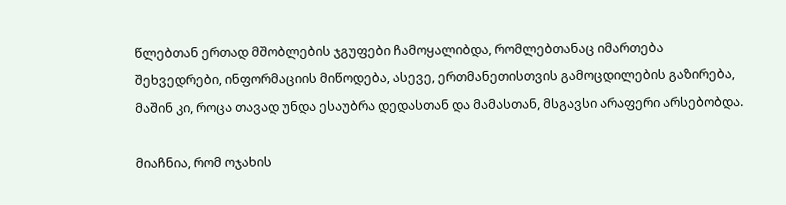წლებთან ერთად მშობლების ჯგუფები ჩამოყალიბდა, რომლებთანაც იმართება შეხვედრები, ინფორმაციის მიწოდება, ასევე, ერთმანეთისთვის გამოცდილების გაზირება, მაშინ კი, როცა თავად უნდა ესაუბრა დედასთან და მამასთან, მსგავსი არაფერი არსებობდა.

მიაჩნია, რომ ოჯახის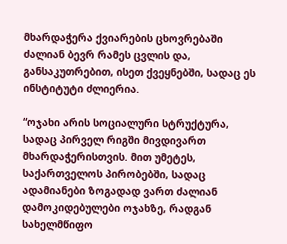მხარდაჭერა ქვიარების ცხოვრებაში ძალიან ბევრ რამეს ცვლის და, განსაკუთრებით, ისეთ ქვეყნებში, სადაც ეს ინსტიტუტი ძლიერია.

“ოჯახი არის სოციალური სტრუქტურა, სადაც პირველ რიგში მივდივართ მხარდაჭერისთვის. მით უმეტეს, საქართველოს პირობებში, სადაც ადამიანები ზოგადად ვართ ძალიან დამოკიდებულები ოჯახზე, რადგან სახელმწიფო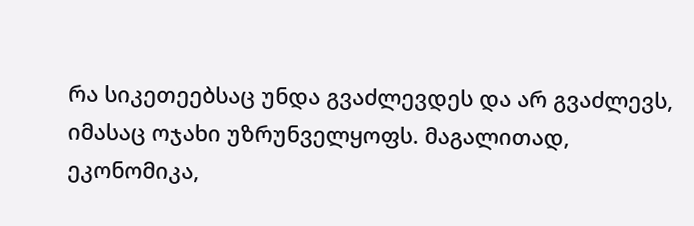რა სიკეთეებსაც უნდა გვაძლევდეს და არ გვაძლევს, იმასაც ოჯახი უზრუნველყოფს. მაგალითად, ეკონომიკა,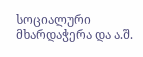სოციალური მხარდაჭერა და ა.შ.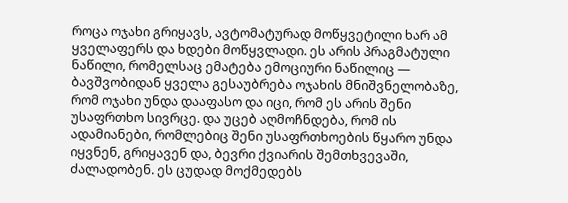როცა ოჯახი გრიყავს, ავტომატურად მოწყვეტილი ხარ ამ ყველაფერს და ხდები მოწყვლადი. ეს არის პრაგმატული ნაწილი, რომელსაც ემატება ემოციური ნაწილიც — ბავშვობიდან ყველა გესაუბრება ოჯახის მნიშვნელობაზე, რომ ოჯახი უნდა დააფასო და იცი, რომ ეს არის შენი უსაფრთხო სივრცე. და უცებ აღმოჩნდება, რომ ის ადამიანები, რომლებიც შენი უსაფრთხოების წყარო უნდა იყვნენ, გრიყავენ და, ბევრი ქვიარის შემთხვევაში, ძალადობენ. ეს ცუდად მოქმედებს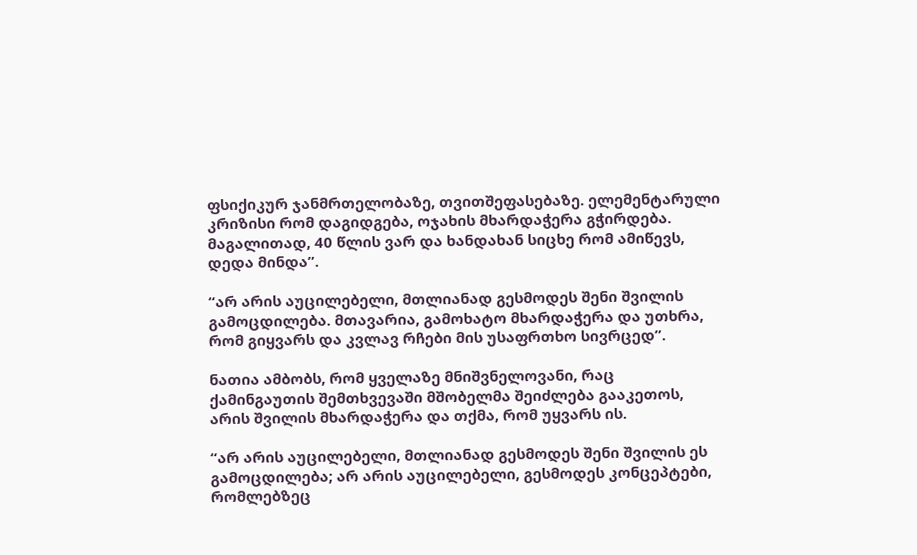ფსიქიკურ ჯანმრთელობაზე, თვითშეფასებაზე. ელემენტარული კრიზისი რომ დაგიდგება, ოჯახის მხარდაჭერა გჭირდება. მაგალითად, 40 წლის ვარ და ხანდახან სიცხე რომ ამიწევს, დედა მინდა”.

“არ არის აუცილებელი, მთლიანად გესმოდეს შენი შვილის გამოცდილება. მთავარია, გამოხატო მხარდაჭერა და უთხრა, რომ გიყვარს და კვლავ რჩები მის უსაფრთხო სივრცედ”.

ნათია ამბობს, რომ ყველაზე მნიშვნელოვანი, რაც ქამინგაუთის შემთხვევაში მშობელმა შეიძლება გააკეთოს, არის შვილის მხარდაჭერა და თქმა, რომ უყვარს ის.

“არ არის აუცილებელი, მთლიანად გესმოდეს შენი შვილის ეს გამოცდილება; არ არის აუცილებელი, გესმოდეს კონცეპტები, რომლებზეც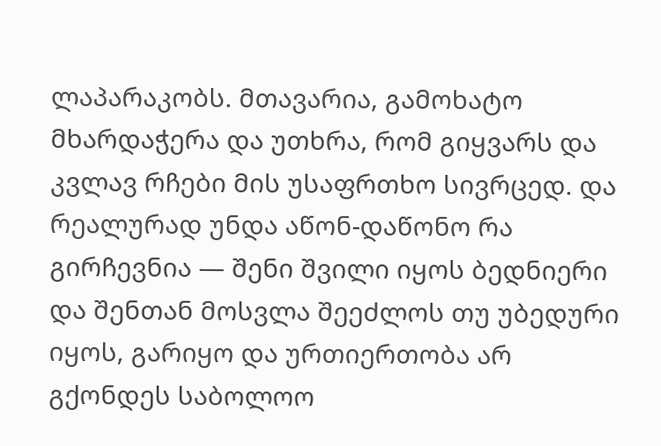ლაპარაკობს. მთავარია, გამოხატო მხარდაჭერა და უთხრა, რომ გიყვარს და კვლავ რჩები მის უსაფრთხო სივრცედ. და რეალურად უნდა აწონ-დაწონო რა გირჩევნია — შენი შვილი იყოს ბედნიერი და შენთან მოსვლა შეეძლოს თუ უბედური იყოს, გარიყო და ურთიერთობა არ გქონდეს საბოლოო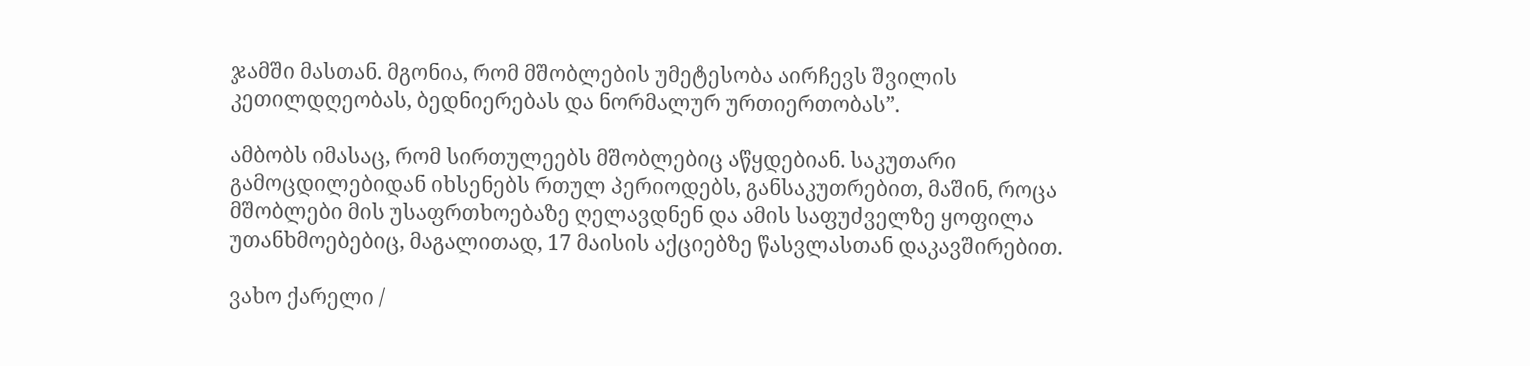ჯამში მასთან. მგონია, რომ მშობლების უმეტესობა აირჩევს შვილის კეთილდღეობას, ბედნიერებას და ნორმალურ ურთიერთობას”.

ამბობს იმასაც, რომ სირთულეებს მშობლებიც აწყდებიან. საკუთარი გამოცდილებიდან იხსენებს რთულ პერიოდებს, განსაკუთრებით, მაშინ, როცა მშობლები მის უსაფრთხოებაზე ღელავდნენ და ამის საფუძველზე ყოფილა უთანხმოებებიც, მაგალითად, 17 მაისის აქციებზე წასვლასთან დაკავშირებით.

ვახო ქარელი /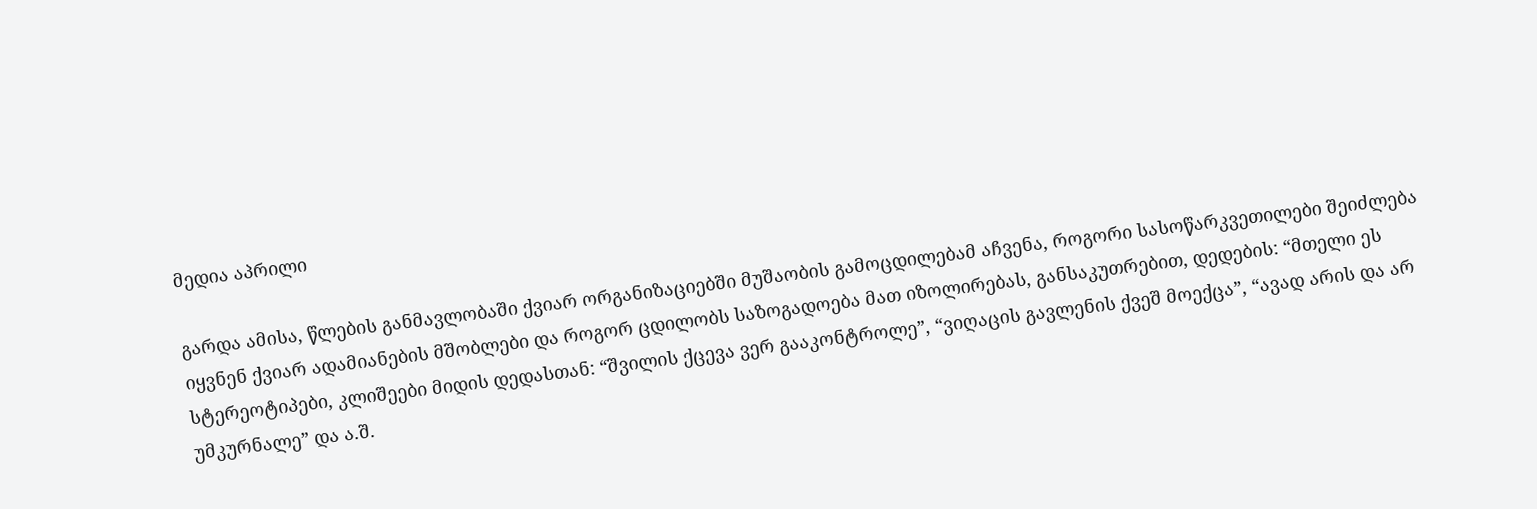მედია აპრილი

გარდა ამისა, წლების განმავლობაში ქვიარ ორგანიზაციებში მუშაობის გამოცდილებამ აჩვენა, როგორი სასოწარკვეთილები შეიძლება იყვნენ ქვიარ ადამიანების მშობლები და როგორ ცდილობს საზოგადოება მათ იზოლირებას, განსაკუთრებით, დედების: “მთელი ეს სტერეოტიპები, კლიშეები მიდის დედასთან: “შვილის ქცევა ვერ გააკონტროლე”, “ვიღაცის გავლენის ქვეშ მოექცა”, “ავად არის და არ უმკურნალე” და ა.შ.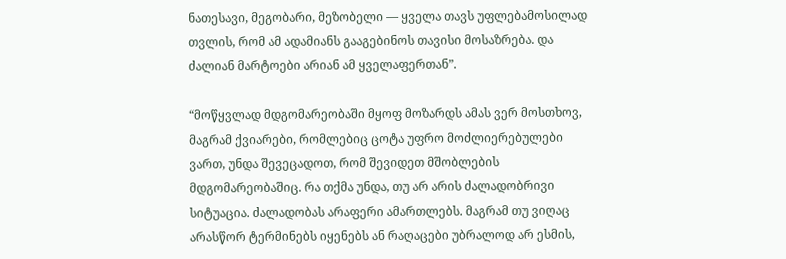ნათესავი, მეგობარი, მეზობელი — ყველა თავს უფლებამოსილად თვლის, რომ ამ ადამიანს გააგებინოს თავისი მოსაზრება. და ძალიან მარტოები არიან ამ ყველაფერთან”.

“მოწყვლად მდგომარეობაში მყოფ მოზარდს ამას ვერ მოსთხოვ, მაგრამ ქვიარები, რომლებიც ცოტა უფრო მოძლიერებულები ვართ, უნდა შევეცადოთ, რომ შევიდეთ მშობლების მდგომარეობაშიც. რა თქმა უნდა, თუ არ არის ძალადობრივი სიტუაცია. ძალადობას არაფერი ამართლებს. მაგრამ თუ ვიღაც არასწორ ტერმინებს იყენებს ან რაღაცები უბრალოდ არ ესმის,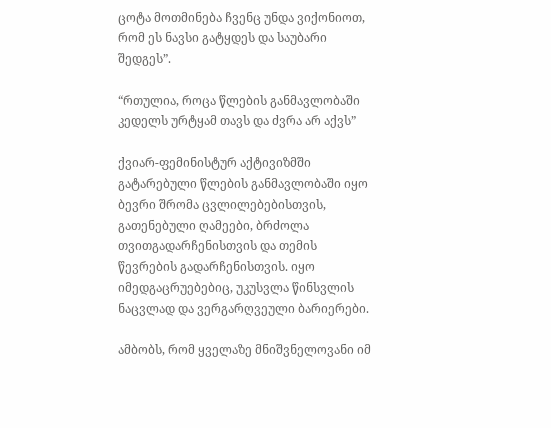ცოტა მოთმინება ჩვენც უნდა ვიქონიოთ, რომ ეს ნავსი გატყდეს და საუბარი შედგეს”.

“რთულია, როცა წლების განმავლობაში კედელს ურტყამ თავს და ძვრა არ აქვს”

ქვიარ-ფემინისტურ აქტივიზმში გატარებული წლების განმავლობაში იყო ბევრი შრომა ცვლილებებისთვის, გათენებული ღამეები, ბრძოლა თვითგადარჩენისთვის და თემის წევრების გადარჩენისთვის. იყო იმედგაცრუებებიც, უკუსვლა წინსვლის ნაცვლად და ვერგარღვეული ბარიერები.

ამბობს, რომ ყველაზე მნიშვნელოვანი იმ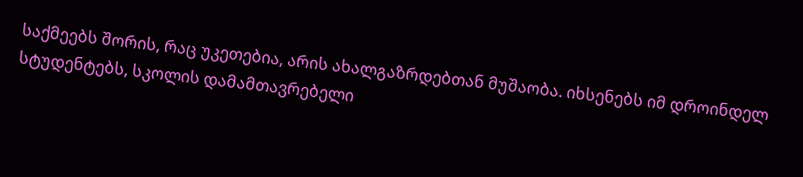საქმეებს შორის, რაც უკეთებია, არის ახალგაზრდებთან მუშაობა. იხსენებს იმ დროინდელ სტუდენტებს, სკოლის დამამთავრებელი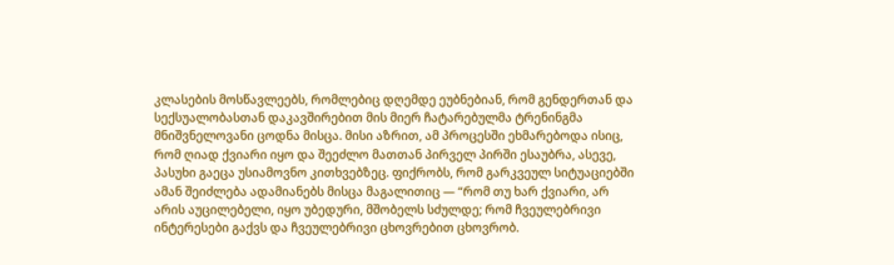კლასების მოსწავლეებს, რომლებიც დღემდე ეუბნებიან, რომ გენდერთან და სექსუალობასთან დაკავშირებით მის მიერ ჩატარებულმა ტრენინგმა მნიშვნელოვანი ცოდნა მისცა. მისი აზრით, ამ პროცესში ეხმარებოდა ისიც, რომ ღიად ქვიარი იყო და შეეძლო მათთან პირველ პირში ესაუბრა, ასევე, პასუხი გაეცა უსიამოვნო კითხვებზეც. ფიქრობს, რომ გარკვეულ სიტუაციებში ამან შეიძლება ადამიანებს მისცა მაგალითიც — “რომ თუ ხარ ქვიარი, არ არის აუცილებელი, იყო უბედური, მშობელს სძულდე; რომ ჩვეულებრივი ინტერესები გაქვს და ჩვეულებრივი ცხოვრებით ცხოვრობ.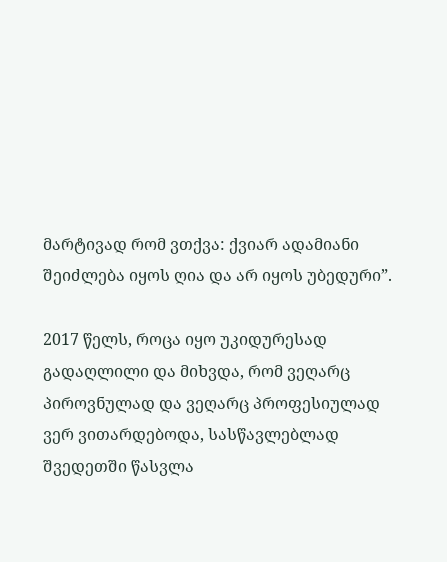მარტივად რომ ვთქვა: ქვიარ ადამიანი შეიძლება იყოს ღია და არ იყოს უბედური”.

2017 წელს, როცა იყო უკიდურესად გადაღლილი და მიხვდა, რომ ვეღარც პიროვნულად და ვეღარც პროფესიულად ვერ ვითარდებოდა, სასწავლებლად შვედეთში წასვლა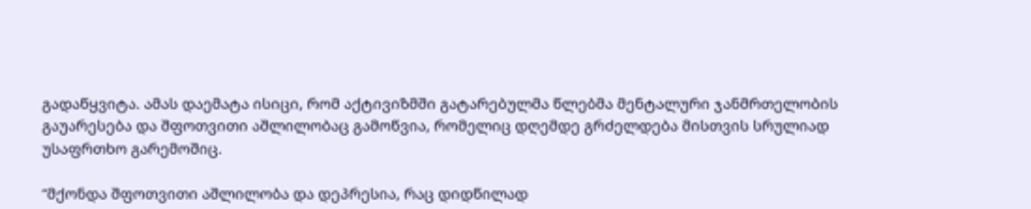გადაწყვიტა. ამას დაემატა ისიცი, რომ აქტივიზმში გატარებულმა წლებმა მენტალური ჯანმრთელობის გაუარესება და შფოთვითი აშლილობაც გამოწვია, რომელიც დღემდე გრძელდება მისთვის სრულიად უსაფრთხო გარემოშიც.

“მქონდა შფოთვითი აშლილობა და დეპრესია, რაც დიდწილად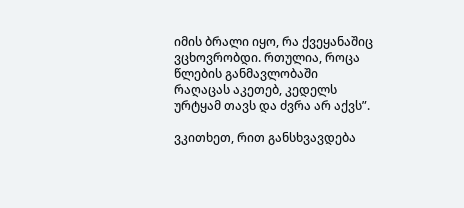იმის ბრალი იყო, რა ქვეყანაშიც ვცხოვრობდი. რთულია, როცა წლების განმავლობაში რაღაცას აკეთებ, კედელს ურტყამ თავს და ძვრა არ აქვს”.

ვკითხეთ, რით განსხვავდება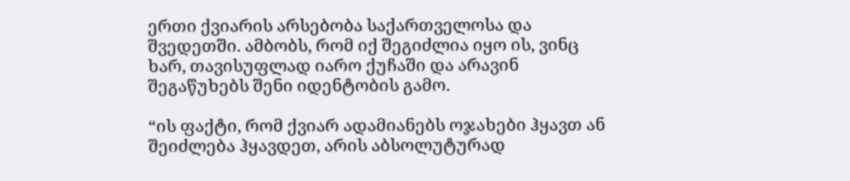ერთი ქვიარის არსებობა საქართველოსა და შვედეთში. ამბობს, რომ იქ შეგიძლია იყო ის, ვინც ხარ, თავისუფლად იარო ქუჩაში და არავინ შეგაწუხებს შენი იდენტობის გამო.

“ის ფაქტი, რომ ქვიარ ადამიანებს ოჯახები ჰყავთ ან შეიძლება ჰყავდეთ, არის აბსოლუტურად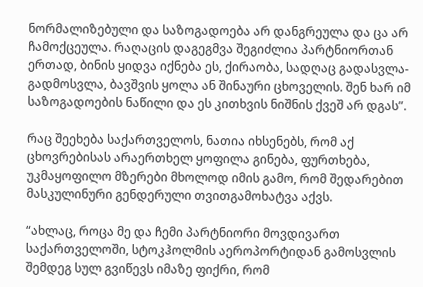ნორმალიზებული და საზოგადოება არ დანგრეულა და ცა არ ჩამოქცეულა. რაღაცის დაგეგმვა შეგიძლია პარტნიორთან ერთად, ბინის ყიდვა იქნება ეს, ქირაობა, სადღაც გადასვლა-გადმოსვლა, ბავშვის ყოლა ან შინაური ცხოველის. შენ ხარ იმ საზოგადოების ნაწილი და ეს კითხვის ნიშნის ქვეშ არ დგას”.

რაც შეეხება საქართველოს, ნათია იხსენებს, რომ აქ ცხოვრებისას არაერთხელ ყოფილა გინება, ფურთხება, უკმაყოფილო მზერები მხოლოდ იმის გამო, რომ შედარებით მასკულინური გენდერული თვითგამოხატვა აქვს.

“ახლაც, როცა მე და ჩემი პარტნიორი მოვდივართ საქართველოში, სტოკჰოლმის აეროპორტიდან გამოსვლის შემდეგ სულ გვიწევს იმაზე ფიქრი, რომ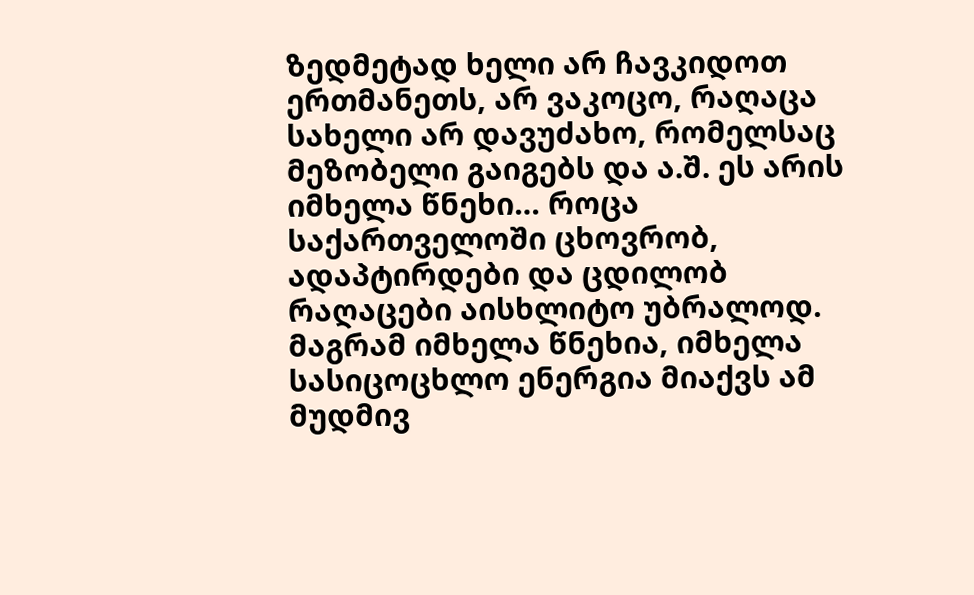ზედმეტად ხელი არ ჩავკიდოთ ერთმანეთს, არ ვაკოცო, რაღაცა სახელი არ დავუძახო, რომელსაც მეზობელი გაიგებს და ა.შ. ეს არის იმხელა წნეხი… როცა საქართველოში ცხოვრობ, ადაპტირდები და ცდილობ რაღაცები აისხლიტო უბრალოდ. მაგრამ იმხელა წნეხია, იმხელა სასიცოცხლო ენერგია მიაქვს ამ მუდმივ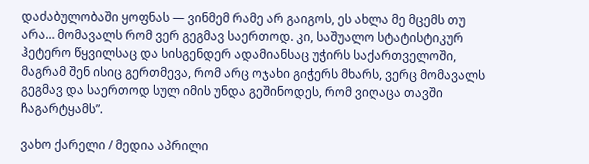დაძაბულობაში ყოფნას — ვინმემ რამე არ გაიგოს, ეს ახლა მე მცემს თუ არა… მომავალს რომ ვერ გეგმავ საერთოდ. კი, საშუალო სტატისტიკურ ჰეტერო წყვილსაც და სისგენდერ ადამიანსაც უჭირს საქართველოში, მაგრამ შენ ისიც გერთმევა, რომ არც ოჯახი გიჭერს მხარს, ვერც მომავალს გეგმავ და საერთოდ სულ იმის უნდა გეშინოდეს, რომ ვიღაცა თავში ჩაგარტყამს”.

ვახო ქარელი / მედია აპრილი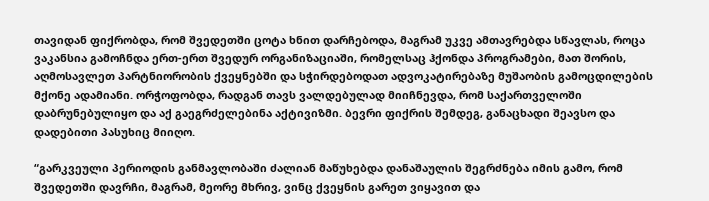თავიდან ფიქრობდა, რომ შვედეთში ცოტა ხნით დარჩებოდა, მაგრამ უკვე ამთავრებდა სწავლას, როცა ვაკანსია გამოჩნდა ერთ-ერთ შვედურ ორგანიზაციაში, რომელსაც ჰქონდა პროგრამები, მათ შორის, აღმოსავლეთ პარტნიორობის ქვეყნებში და სჭირდებოდათ ადვოკატირებაზე მუშაობის გამოცდილების მქონე ადამიანი. ორჭოფობდა, რადგან თავს ვალდებულად მიიჩნევდა, რომ საქართველოში დაბრუნებულიყო და აქ გაეგრძელებინა აქტივიზმი. ბევრი ფიქრის შემდეგ, განაცხადი შეავსო და დადებითი პასუხიც მიიღო.

“გარკვეული პერიოდის განმავლობაში ძალიან მაწუხებდა დანაშაულის შეგრძნება იმის გამო, რომ შვედეთში დავრჩი, მაგრამ, მეორე მხრივ, ვინც ქვეყნის გარეთ ვიყავით და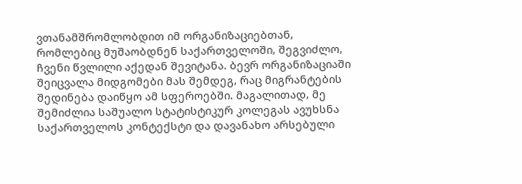ვთანამშრომლობდით იმ ორგანიზაციებთან, რომლებიც მუშაობდნენ საქართველოში, შეგვიძლო, ჩვენი წვლილი აქედან შევიტანა. ბევრ ორგანიზაციაში შეიცვალა მიდგომები მას შემდეგ, რაც მიგრანტების შედინება დაიწყო ამ სფეროებში. მაგალითად, მე შემიძლია საშუალო სტატისტიკურ კოლეგას ავუხსნა საქართველოს კონტექსტი და დავანახო არსებული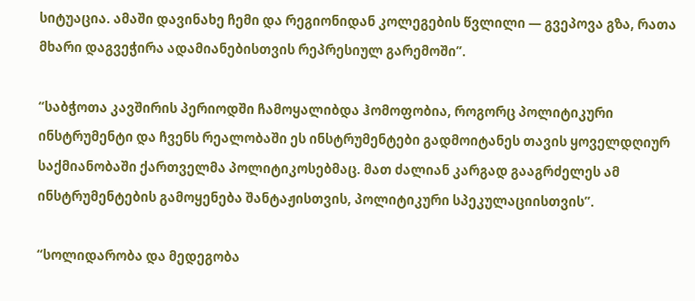სიტუაცია. ამაში დავინახე ჩემი და რეგიონიდან კოლეგების წვლილი — გვეპოვა გზა, რათა მხარი დაგვეჭირა ადამიანებისთვის რეპრესიულ გარემოში”.

“საბჭოთა კავშირის პერიოდში ჩამოყალიბდა ჰომოფობია, როგორც პოლიტიკური ინსტრუმენტი და ჩვენს რეალობაში ეს ინსტრუმენტები გადმოიტანეს თავის ყოველდღიურ საქმიანობაში ქართველმა პოლიტიკოსებმაც. მათ ძალიან კარგად გააგრძელეს ამ ინსტრუმენტების გამოყენება შანტაჟისთვის, პოლიტიკური სპეკულაციისთვის”.

“სოლიდარობა და მედეგობა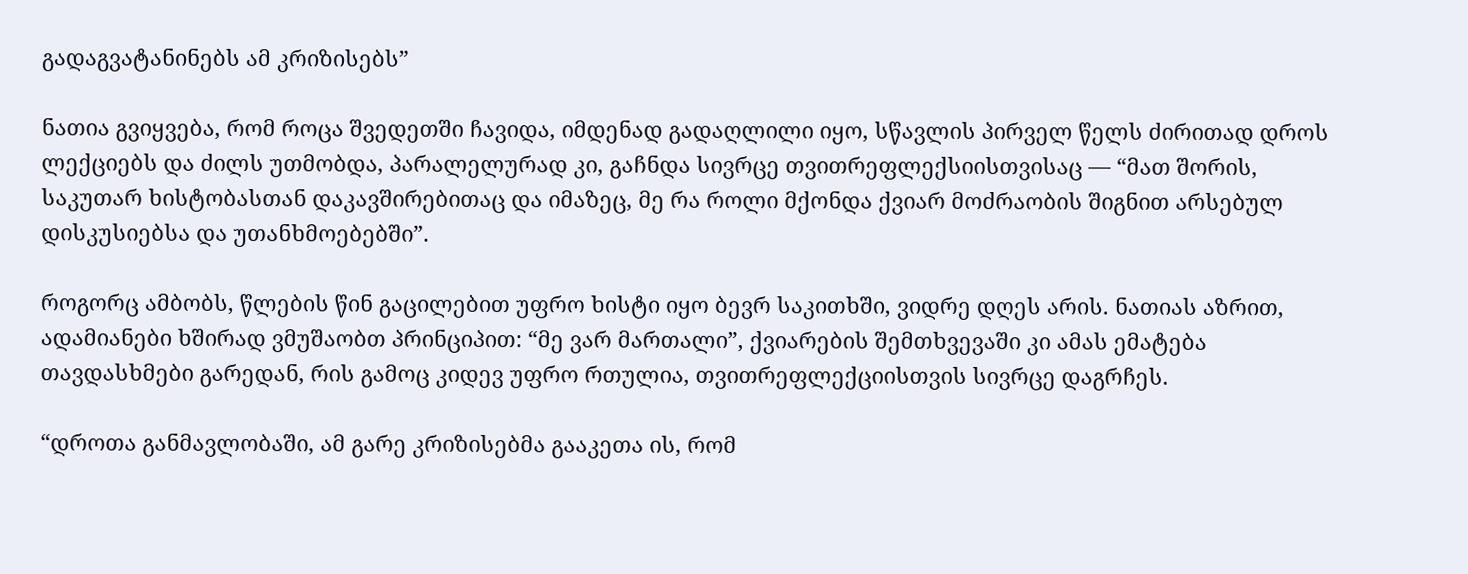გადაგვატანინებს ამ კრიზისებს”

ნათია გვიყვება, რომ როცა შვედეთში ჩავიდა, იმდენად გადაღლილი იყო, სწავლის პირველ წელს ძირითად დროს ლექციებს და ძილს უთმობდა, პარალელურად კი, გაჩნდა სივრცე თვითრეფლექსიისთვისაც — “მათ შორის, საკუთარ ხისტობასთან დაკავშირებითაც და იმაზეც, მე რა როლი მქონდა ქვიარ მოძრაობის შიგნით არსებულ დისკუსიებსა და უთანხმოებებში”.

როგორც ამბობს, წლების წინ გაცილებით უფრო ხისტი იყო ბევრ საკითხში, ვიდრე დღეს არის. ნათიას აზრით, ადამიანები ხშირად ვმუშაობთ პრინციპით: “მე ვარ მართალი”, ქვიარების შემთხვევაში კი ამას ემატება თავდასხმები გარედან, რის გამოც კიდევ უფრო რთულია, თვითრეფლექციისთვის სივრცე დაგრჩეს.

“დროთა განმავლობაში, ამ გარე კრიზისებმა გააკეთა ის, რომ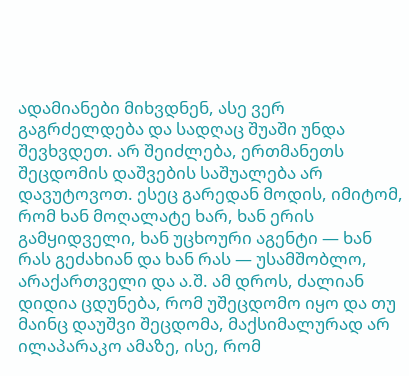ადამიანები მიხვდნენ, ასე ვერ გაგრძელდება და სადღაც შუაში უნდა შევხვდეთ. არ შეიძლება, ერთმანეთს შეცდომის დაშვების საშუალება არ დავუტოვოთ. ესეც გარედან მოდის, იმიტომ, რომ ხან მოღალატე ხარ, ხან ერის გამყიდველი, ხან უცხოური აგენტი — ხან რას გეძახიან და ხან რას — უსამშობლო, არაქართველი და ა.შ. ამ დროს, ძალიან დიდია ცდუნება, რომ უშეცდომო იყო და თუ მაინც დაუშვი შეცდომა, მაქსიმალურად არ ილაპარაკო ამაზე, ისე, რომ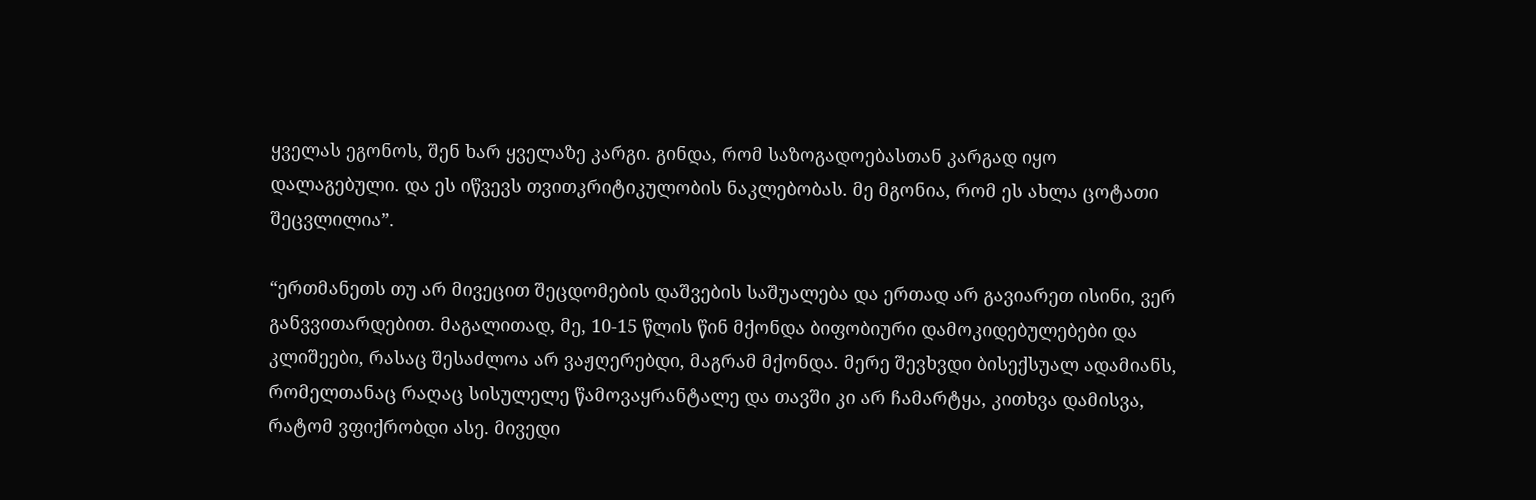ყველას ეგონოს, შენ ხარ ყველაზე კარგი. გინდა, რომ საზოგადოებასთან კარგად იყო დალაგებული. და ეს იწვევს თვითკრიტიკულობის ნაკლებობას. მე მგონია, რომ ეს ახლა ცოტათი შეცვლილია”.

“ერთმანეთს თუ არ მივეცით შეცდომების დაშვების საშუალება და ერთად არ გავიარეთ ისინი, ვერ განვვითარდებით. მაგალითად, მე, 10-15 წლის წინ მქონდა ბიფობიური დამოკიდებულებები და კლიშეები, რასაც შესაძლოა არ ვაჟღერებდი, მაგრამ მქონდა. მერე შევხვდი ბისექსუალ ადამიანს, რომელთანაც რაღაც სისულელე წამოვაყრანტალე და თავში კი არ ჩამარტყა, კითხვა დამისვა, რატომ ვფიქრობდი ასე. მივედი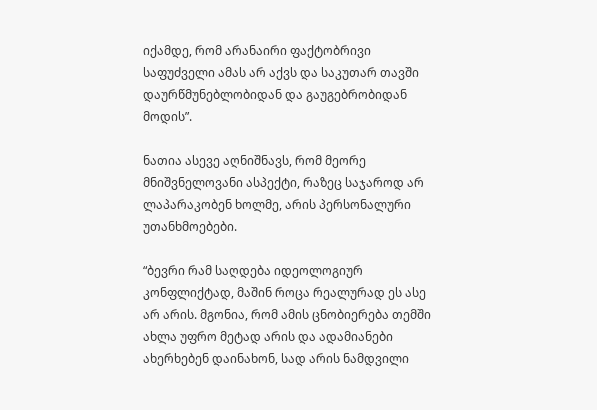იქამდე, რომ არანაირი ფაქტობრივი საფუძველი ამას არ აქვს და საკუთარ თავში დაურწმუნებლობიდან და გაუგებრობიდან მოდის”.

ნათია ასევე აღნიშნავს, რომ მეორე მნიშვნელოვანი ასპექტი, რაზეც საჯაროდ არ ლაპარაკობენ ხოლმე, არის პერსონალური უთანხმოებები.

“ბევრი რამ საღდება იდეოლოგიურ კონფლიქტად, მაშინ როცა რეალურად ეს ასე არ არის. მგონია, რომ ამის ცნობიერება თემში ახლა უფრო მეტად არის და ადამიანები ახერხებენ დაინახონ, სად არის ნამდვილი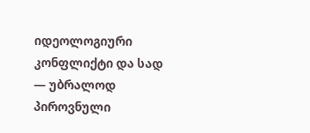იდეოლოგიური კონფლიქტი და სად — უბრალოდ პიროვნული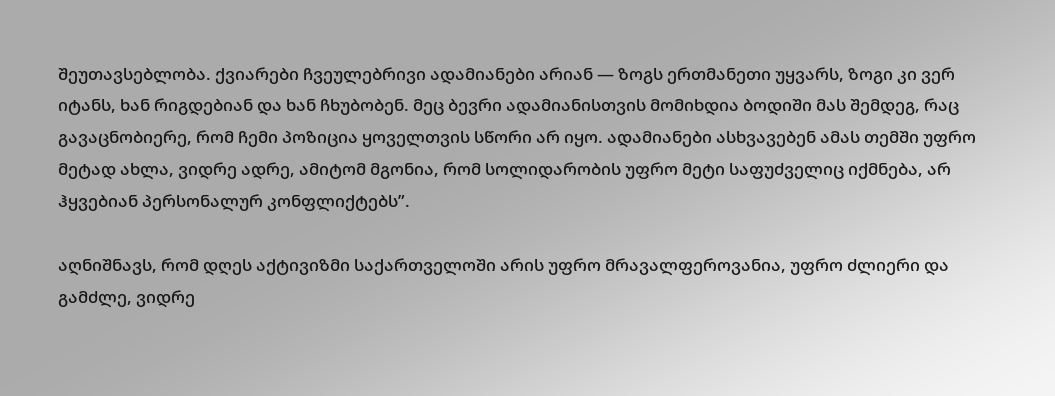შეუთავსებლობა. ქვიარები ჩვეულებრივი ადამიანები არიან — ზოგს ერთმანეთი უყვარს, ზოგი კი ვერ იტანს, ხან რიგდებიან და ხან ჩხუბობენ. მეც ბევრი ადამიანისთვის მომიხდია ბოდიში მას შემდეგ, რაც გავაცნობიერე, რომ ჩემი პოზიცია ყოველთვის სწორი არ იყო. ადამიანები ასხვავებენ ამას თემში უფრო მეტად ახლა, ვიდრე ადრე, ამიტომ მგონია, რომ სოლიდარობის უფრო მეტი საფუძველიც იქმნება, არ ჰყვებიან პერსონალურ კონფლიქტებს”.

აღნიშნავს, რომ დღეს აქტივიზმი საქართველოში არის უფრო მრავალფეროვანია, უფრო ძლიერი და გამძლე, ვიდრე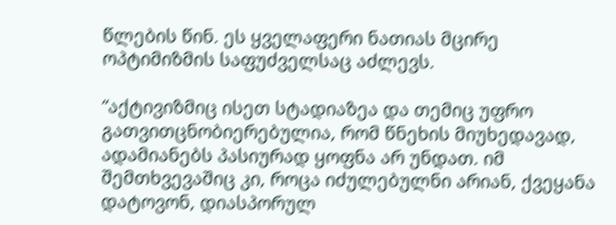წლების წინ. ეს ყველაფერი ნათიას მცირე ოპტიმიზმის საფუძველსაც აძლევს.

“აქტივიზმიც ისეთ სტადიაზეა და თემიც უფრო გათვითცნობიერებულია, რომ წნეხის მიუხედავად, ადამიანებს პასიურად ყოფნა არ უნდათ. იმ შემთხვევაშიც კი, როცა იძულებულნი არიან, ქვეყანა დატოვონ, დიასპორულ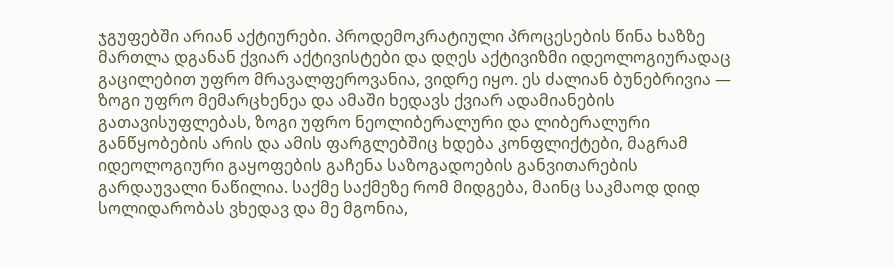ჯგუფებში არიან აქტიურები. პროდემოკრატიული პროცესების წინა ხაზზე მართლა დგანან ქვიარ აქტივისტები და დღეს აქტივიზმი იდეოლოგიურადაც გაცილებით უფრო მრავალფეროვანია, ვიდრე იყო. ეს ძალიან ბუნებრივია — ზოგი უფრო მემარცხენეა და ამაში ხედავს ქვიარ ადამიანების გათავისუფლებას, ზოგი უფრო ნეოლიბერალური და ლიბერალური განწყობების არის და ამის ფარგლებშიც ხდება კონფლიქტები, მაგრამ იდეოლოგიური გაყოფების გაჩენა საზოგადოების განვითარების გარდაუვალი ნაწილია. საქმე საქმეზე რომ მიდგება, მაინც საკმაოდ დიდ სოლიდარობას ვხედავ და მე მგონია,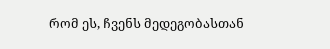რომ ეს, ჩვენს მედეგობასთან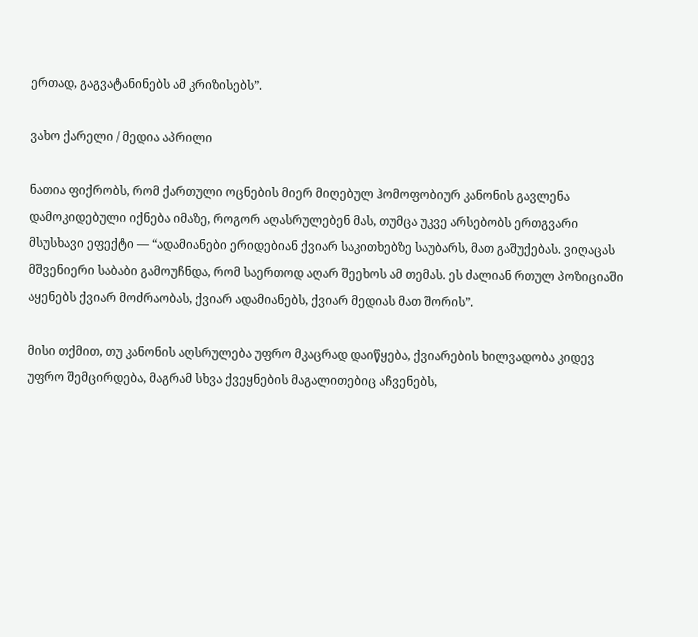ერთად, გაგვატანინებს ამ კრიზისებს”.

ვახო ქარელი / მედია აპრილი

ნათია ფიქრობს, რომ ქართული ოცნების მიერ მიღებულ ჰომოფობიურ კანონის გავლენა დამოკიდებული იქნება იმაზე, როგორ აღასრულებენ მას, თუმცა უკვე არსებობს ერთგვარი მსუსხავი ეფექტი — “ადამიანები ერიდებიან ქვიარ საკითხებზე საუბარს, მათ გაშუქებას. ვიღაცას მშვენიერი საბაბი გამოუჩნდა, რომ საერთოდ აღარ შეეხოს ამ თემას. ეს ძალიან რთულ პოზიციაში აყენებს ქვიარ მოძრაობას, ქვიარ ადამიანებს, ქვიარ მედიას მათ შორის”.

მისი თქმით, თუ კანონის აღსრულება უფრო მკაცრად დაიწყება, ქვიარების ხილვადობა კიდევ უფრო შემცირდება, მაგრამ სხვა ქვეყნების მაგალითებიც აჩვენებს,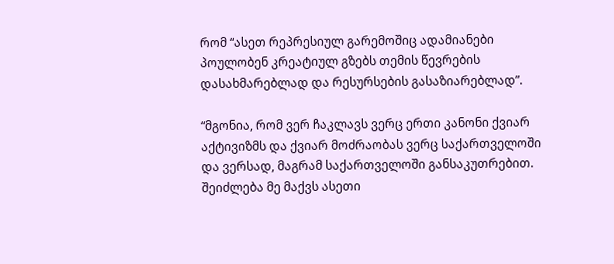რომ “ასეთ რეპრესიულ გარემოშიც ადამიანები პოულობენ კრეატიულ გზებს თემის წევრების დასახმარებლად და რესურსების გასაზიარებლად”.

“მგონია, რომ ვერ ჩაკლავს ვერც ერთი კანონი ქვიარ აქტივიზმს და ქვიარ მოძრაობას ვერც საქართველოში და ვერსად, მაგრამ საქართველოში განსაკუთრებით. შეიძლება მე მაქვს ასეთი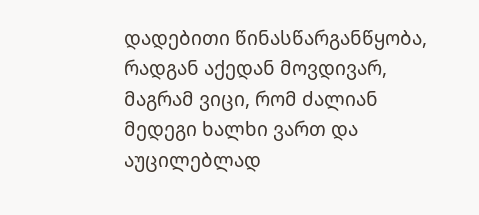დადებითი წინასწარგანწყობა, რადგან აქედან მოვდივარ, მაგრამ ვიცი, რომ ძალიან მედეგი ხალხი ვართ და აუცილებლად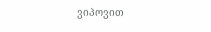ვიპოვით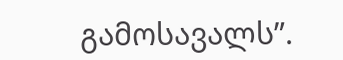გამოსავალს”.